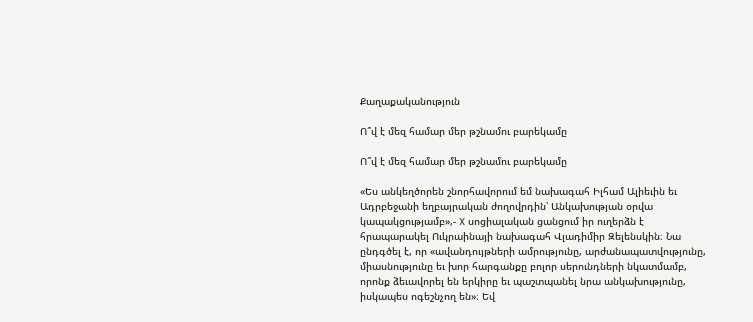Քաղաքականություն

Ո՞վ է մեզ համար մեր թշնամու բարեկամը

Ո՞վ է մեզ համար մեր թշնամու բարեկամը

«Ես անկեղծորեն շնորհավորում եմ նախագահ Իլհամ Ալիեւին եւ Ադրբեջանի եղբայրական ժողովրդին՝ Անկախության օրվա կապակցությամբ»,- X սոցիալական ցանցում իր ուղերձն է հրապարակել Ուկրաինայի նախագահ Վլադիմիր Զելենսկին։ Նա ընդգծել է, որ «ավանդույթների ամրությունը, արժանապատվությունը, միասնությունը եւ խոր հարգանքը բոլոր սերունդների նկատմամբ, որոնք ձեւավորել են երկիրը եւ պաշտպանել նրա անկախությունը, իսկապես ոգեշնչող են»։ Եվ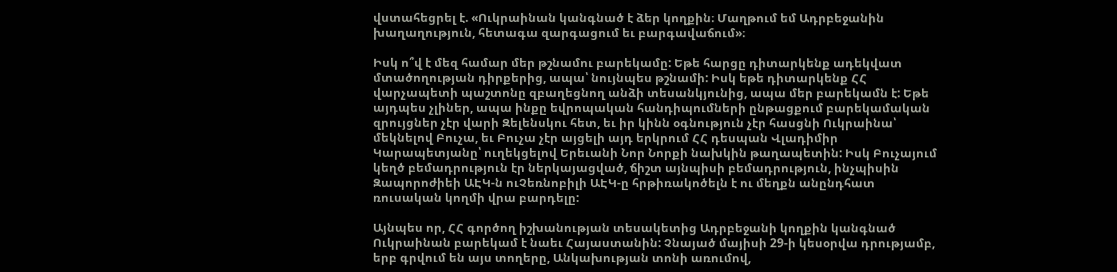վստահեցրել է. «Ուկրաինան կանգնած է ձեր կողքին։ Մաղթում եմ Ադրբեջանին խաղաղություն, հետագա զարգացում եւ բարգավաճում»։

Իսկ ո՞վ է մեզ համար մեր թշնամու բարեկամը: Եթե հարցը դիտարկենք ադեկվատ մտածողության դիրքերից, ապա՝ նույնպես թշնամի: Իսկ եթե դիտարկենք ՀՀ վարչապետի պաշտոնը զբաղեցնող անձի տեսանկյունից, ապա մեր բարեկամն է: Եթե այդպես չլիներ, ապա ինքը եվրոպական հանդիպումների ընթացքում բարեկամական զրույցներ չէր վարի Զելենսկու հետ, եւ իր կինն օգնություն չէր հասցնի Ուկրաինա՝ մեկնելով Բուչա, եւ Բուչա չէր այցելի այդ երկրում ՀՀ դեսպան Վլադիմիր Կարապետյանը՝ ուղեկցելով Երեւանի Նոր Նորքի նախկին թաղապետին: Իսկ Բուչայում կեղծ բեմադրություն էր ներկայացված, ճիշտ այնպիսի բեմադրություն, ինչպիսին Զապորոժիեի ԱԷԿ-ն ուՉեռնոբիլի ԱԷԿ-ը հրթիռակոծելն է ու մեղքն անընդհատ ռուսական կողմի վրա բարդելը:

Այնպես որ, ՀՀ գործող իշխանության տեսակետից Ադրբեջանի կողքին կանգնած Ուկրաինան բարեկամ է նաեւ Հայաստանին: Չնայած մայիսի 29-ի կեսօրվա դրությամբ, երբ գրվում են այս տողերը, Անկախության տոնի առումով,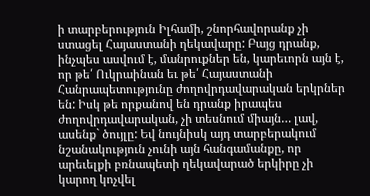ի տարբերություն Իլհամի, շնորհավորանք չի ստացել Հայաստանի ղեկավարը: Բայց դրանք, ինչպես ասվում է, մանրուքներ են, կարեւորն այն է, որ թե՛ Ուկրաինան եւ թե՛ Հայաստանի Հանրապետությունը ժողովրդավարական երկրներ են: Իսկ թե որքանով են դրանք իրապես ժողովրդավարական, չի տեսնում միայն… լավ, ասենք` ծույլը: Եվ նույնիսկ այդ տարբերակում նշանակություն չունի այն հանգամանքը, որ արեւելքի բռնապետի ղեկավարած երկիրը չի կարող կոչվել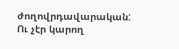ժողովրդավարական: Ու չէր կարող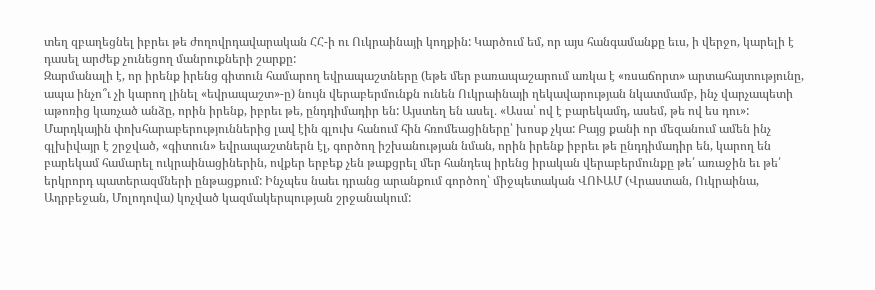տեղ զբաղեցնել իբրեւ թե ժողովրդավարական ՀՀ-ի ու Ուկրաինայի կողքին: Կարծում եմ, որ այս հանգամանքը եւս, ի վերջո, կարելի է դասել արժեք չունեցող մանրուքների շարքը:
Զարմանալի է, որ իրենք իրենց գիտուն համարող եվրապաշտները (եթե մեր բառապաշարում առկա է «ռսաճորտ» արտահայտությունը, ապա ինչո՞ւ չի կարող լինել «եվրապաշտ»-ը) նույն վերաբերմունքն ունեն Ուկրաինայի ղեկավարության նկատմամբ, ինչ վարչապետի աթոռից կառչած անձը, որին իրենք, իբրեւ թե, ընդդիմադիր են: Այստեղ են ասել․ «Ասա՝ ով է բարեկամդ, ասեմ, թե ով ես դու»: Մարդկային փոխհարաբերություններից լավ էին գլուխ հանում հին հռոմեացիները՝ խոսք չկա: Բայց քանի որ մեզանում ամեն ինչ գլխիվայր է շրջված, «գիտուն» եվրապաշտներն էլ, գործող իշխանության նման, որին իրենք իբրեւ թե ընդդիմադիր են, կարող են բարեկամ համարել ուկրաինացիներին, ովքեր երբեք չեն թաքցրել մեր հանդեպ իրենց իրական վերաբերմունքը թե՛ առաջին եւ թե՛ երկրորդ պատերազմների ընթացքում: Ինչպես նաեւ դրանց արանքում գործող՝ միջպետական ՎՈՒԱՄ (Վրաստան, Ուկրաինա, Ադրբեջան, Մոլոդովա) կոչված կազմակերպության շրջանակում: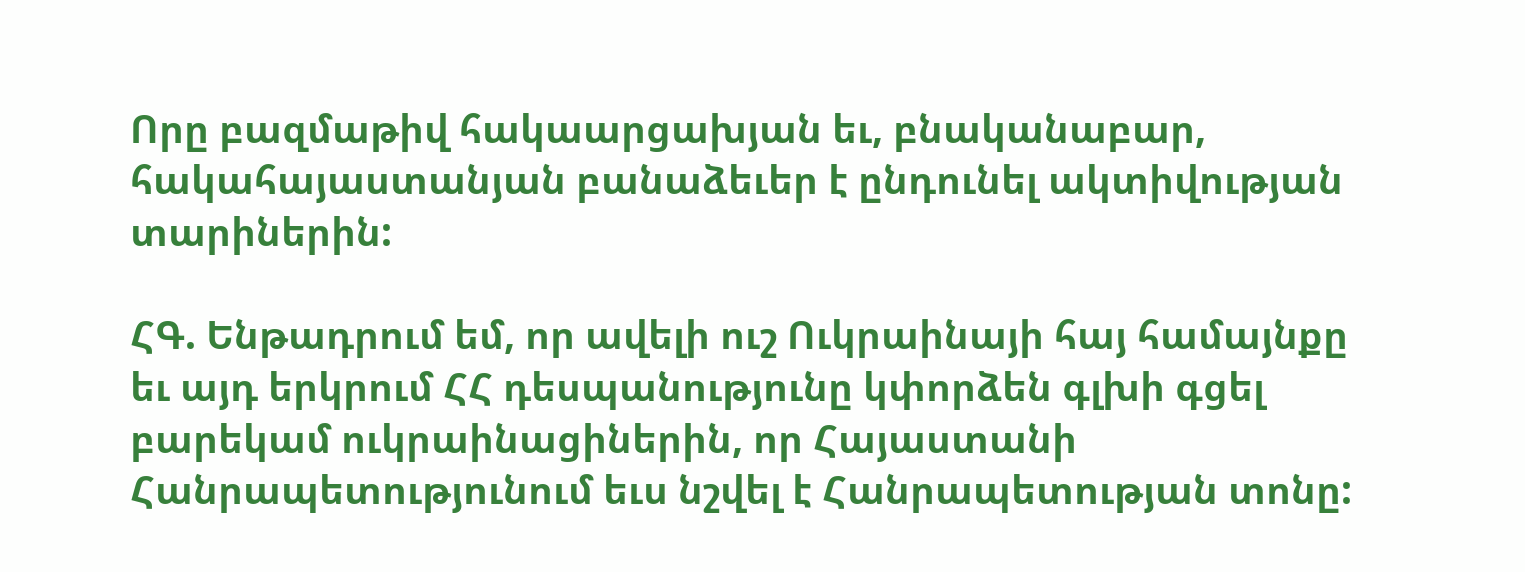Որը բազմաթիվ հակաարցախյան եւ, բնականաբար, հակահայաստանյան բանաձեւեր է ընդունել ակտիվության տարիներին:

ՀԳ. Ենթադրում եմ, որ ավելի ուշ Ուկրաինայի հայ համայնքը եւ այդ երկրում ՀՀ դեսպանությունը կփորձեն գլխի գցել բարեկամ ուկրաինացիներին, որ Հայաստանի Հանրապետությունում եւս նշվել է Հանրապետության տոնը: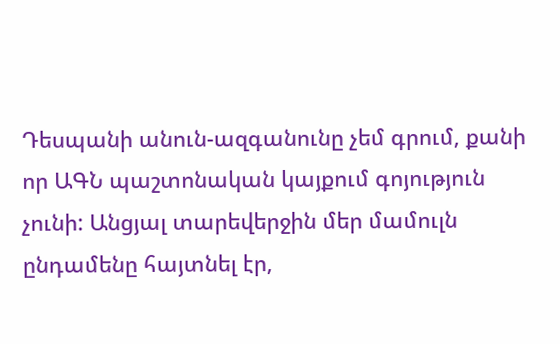Դեսպանի անուն-ազգանունը չեմ գրում, քանի որ ԱԳՆ պաշտոնական կայքում գոյություն չունի: Անցյալ տարեվերջին մեր մամուլն ընդամենը հայտնել էր,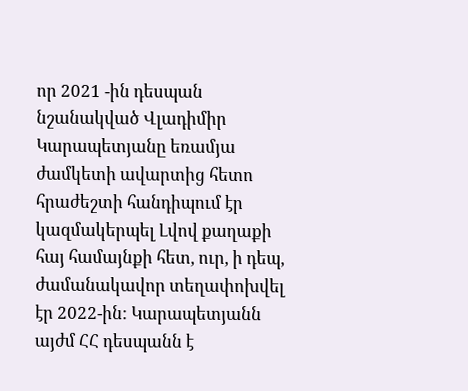որ 2021 -ին դեսպան նշանակված Վլադիմիր Կարապետյանը եռամյա ժամկետի ավարտից հետո հրաժեշտի հանդիպում էր կազմակերպել Լվով քաղաքի հայ համայնքի հետ, ուր, ի դեպ, ժամանակավոր տեղափոխվել էր 2022-ին: Կարապետյանն այժմ ՀՀ դեսպանն է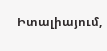Իտալիայում,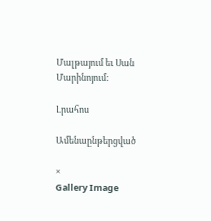Մալթայում եւ Սան Մարինոյում:

Լրահոս

Ամենաընթերցված

×
Gallery Image